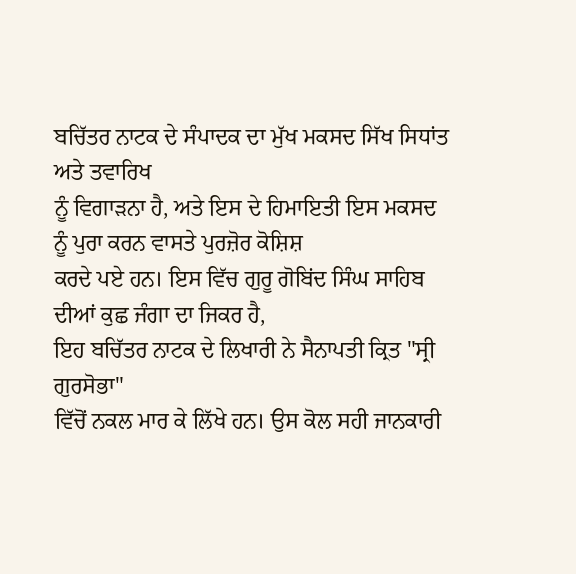ਬਚਿੱਤਰ ਨਾਟਕ ਦੇ ਸੰਪਾਦਕ ਦਾ ਮੁੱਖ ਮਕਸਦ ਸਿੱਖ ਸਿਧਾਂਤ ਅਤੇ ਤਵਾਰਿਖ
ਨੂੰ ਵਿਗਾੜਨਾ ਹੈ, ਅਤੇ ਇਸ ਦੇ ਹਿਮਾਇਤੀ ਇਸ ਮਕਸਦ ਨੂੰ ਪੁਰਾ ਕਰਨ ਵਾਸਤੇ ਪੁਰਜ਼ੋਰ ਕੋਸ਼ਿਸ਼
ਕਰਦੇ ਪਏ ਹਨ। ਇਸ ਵਿੱਚ ਗੁਰੂ ਗੋਬਿਂਦ ਸਿੰਘ ਸਾਹਿਬ ਦੀਆਂ ਕੁਛ ਜੰਗਾ ਦਾ ਜਿਕਰ ਹੈ,
ਇਹ ਬਚਿੱਤਰ ਨਾਟਕ ਦੇ ਲਿਖਾਰੀ ਨੇ ਸੈਨਾਪਤੀ ਕ੍ਰਿਤ "ਸ੍ਰੀ ਗੁਰਸੋਭਾ"
ਵਿੱਚੋਂ ਨਕਲ ਮਾਰ ਕੇ ਲਿੱਖੇ ਹਨ। ਉਸ ਕੋਲ ਸਹੀ ਜਾਨਕਾਰੀ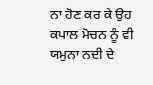ਨਾ ਹੋਣ ਕਰ ਕੇ ਉਹ ਕਪਾਲ ਮੋਚਨ ਨੂੰ ਵੀ ਯਮੁਨਾ ਨਦੀ ਦੇ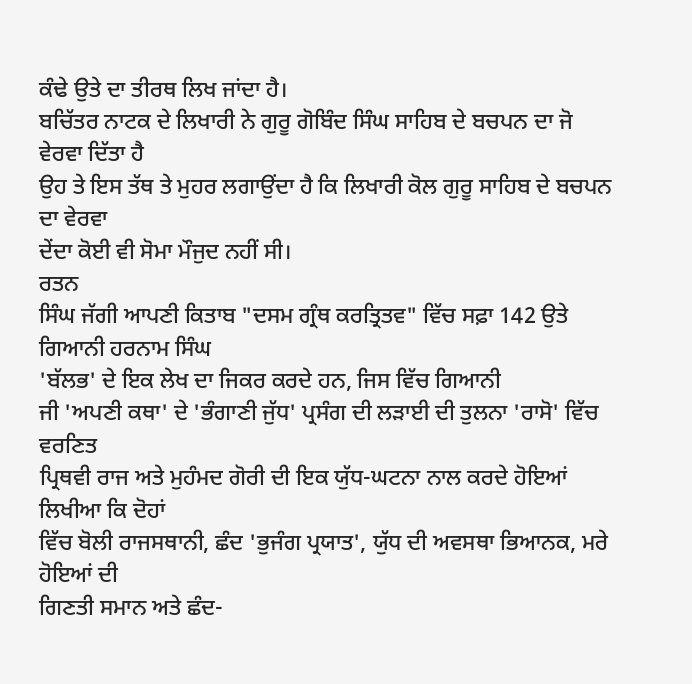ਕੰਢੇ ਉਤੇ ਦਾ ਤੀਰਥ ਲਿਖ ਜਾਂਦਾ ਹੈ।
ਬਚਿੱਤਰ ਨਾਟਕ ਦੇ ਲਿਖਾਰੀ ਨੇ ਗੁਰੂ ਗੋਬਿੰਦ ਸਿੰਘ ਸਾਹਿਬ ਦੇ ਬਚਪਨ ਦਾ ਜੋ ਵੇਰਵਾ ਦਿੱਤਾ ਹੈ
ਉਹ ਤੇ ਇਸ ਤੱਥ ਤੇ ਮੁਹਰ ਲਗਾਉਂਦਾ ਹੈ ਕਿ ਲਿਖਾਰੀ ਕੋਲ ਗੁਰੂ ਸਾਹਿਬ ਦੇ ਬਚਪਨ ਦਾ ਵੇਰਵਾ
ਦੇਂਦਾ ਕੋਈ ਵੀ ਸੋਮਾ ਮੌਜੁਦ ਨਹੀਂ ਸੀ।
ਰਤਨ
ਸਿੰਘ ਜੱਗੀ ਆਪਣੀ ਕਿਤਾਬ "ਦਸਮ ਗ੍ਰੰਥ ਕਰਤ੍ਰਿਤਵ" ਵਿੱਚ ਸਫ਼ਾ 142 ਉਤੇ ਗਿਆਨੀ ਹਰਨਾਮ ਸਿੰਘ
'ਬੱਲਭ' ਦੇ ਇਕ ਲੇਖ ਦਾ ਜਿਕਰ ਕਰਦੇ ਹਨ, ਜਿਸ ਵਿੱਚ ਗਿਆਨੀ
ਜੀ 'ਅਪਣੀ ਕਥਾ' ਦੇ 'ਭੰਗਾਣੀ ਜੁੱਧ' ਪ੍ਰਸੰਗ ਦੀ ਲੜਾਈ ਦੀ ਤੁਲਨਾ 'ਰਾਸੋ' ਵਿੱਚ ਵਰਣਿਤ
ਪ੍ਰਿਥਵੀ ਰਾਜ ਅਤੇ ਮੁਹੰਮਦ ਗੋਰੀ ਦੀ ਇਕ ਯੁੱਧ-ਘਟਨਾ ਨਾਲ ਕਰਦੇ ਹੋਇਆਂ ਲਿਖੀਆ ਕਿ ਦੋਹਾਂ
ਵਿੱਚ ਬੋਲੀ ਰਾਜਸਥਾਨੀ, ਛੰਦ 'ਭੁਜੰਗ ਪ੍ਰਯਾਤ', ਯੁੱਧ ਦੀ ਅਵਸਥਾ ਭਿਆਨਕ, ਮਰੇ ਹੋਇਆਂ ਦੀ
ਗਿਣਤੀ ਸਮਾਨ ਅਤੇ ਛੰਦ-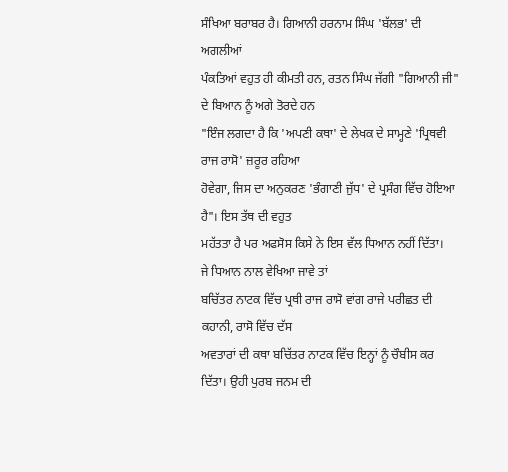ਸੰਖਿਆ ਬਰਾਬਰ ਹੈ। ਗਿਆਨੀ ਹਰਨਾਮ ਸਿੰਘ 'ਬੱਲਭ' ਦੀ ਅਗਲੀਆਂ
ਪੰਕਤਿਆਂ ਵਹੁਤ ਹੀ ਕੀਮਤੀ ਹਨ, ਰਤਨ ਸਿੰਘ ਜੱਗੀ "ਗਿਆਨੀ ਜੀ" ਦੇ ਬਿਆਨ ਨੂੰ ਅਗੇ ਤੋਰਦੇ ਹਨ
"ਇੰਜ ਲਗਦਾ ਹੈ ਕਿ 'ਅਪਣੀ ਕਥਾ' ਦੇ ਲੇਖਕ ਦੇ ਸਾਮ੍ਹਣੇ 'ਪ੍ਰਿਥਵੀ ਰਾਜ ਰਾਸੋ' ਜ਼ਰੂਰ ਰਹਿਆ
ਹੋਵੇਗਾ, ਜਿਸ ਦਾ ਅਨੁਕਰਣ 'ਭੰਗਾਣੀ ਜੁੱਧ' ਦੇ ਪ੍ਰਸੰਗ ਵਿੱਚ ਹੋਇਆ ਹੈ"। ਇਸ ਤੱਥ ਦੀ ਵਹੁਤ
ਮਹੱਤਤਾ ਹੈ ਪਰ ਅਫਸੋਸ ਕਿਸੇ ਨੇ ਇਸ ਵੱਲ ਧਿਆਨ ਨਹੀਂ ਦਿੱਤਾ।
ਜੇ ਧਿਆਨ ਨਾਲ ਵੇਖਿਆ ਜਾਵੇ ਤਾਂ
ਬਚਿੱਤਰ ਨਾਟਕ ਵਿੱਚ ਪ੍ਰਥੀ ਰਾਜ ਰਾਸੋ ਵਾਂਗ ਰਾਜੇ ਪਰੀਛਤ ਦੀ ਕਹਾਨੀ, ਰਾਸੋ ਵਿੱਚ ਦੱਸ
ਅਵਤਾਰਾਂ ਦੀ ਕਥਾ ਬਚਿੱਤਰ ਨਾਟਕ ਵਿੱਚ ਇਨ੍ਹਾਂ ਨੂੰ ਚੌਬੀਸ ਕਰ ਦਿੱਤਾ। ਉਹੀ ਪੁਰਬ ਜਨਮ ਦੀ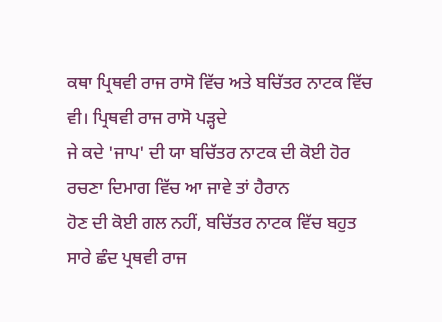ਕਥਾ ਪ੍ਰਿਥਵੀ ਰਾਜ ਰਾਸੋ ਵਿੱਚ ਅਤੇ ਬਚਿੱਤਰ ਨਾਟਕ ਵਿੱਚ ਵੀ। ਪ੍ਰਿਥਵੀ ਰਾਜ ਰਾਸੋ ਪੜ੍ਹਦੇ
ਜੇ ਕਦੇ 'ਜਾਪ' ਦੀ ਯਾ ਬਚਿੱਤਰ ਨਾਟਕ ਦੀ ਕੋਈ ਹੋਰ ਰਚਣਾ ਦਿਮਾਗ ਵਿੱਚ ਆ ਜਾਵੇ ਤਾਂ ਹੈਰਾਨ
ਹੋਣ ਦੀ ਕੋਈ ਗਲ ਨਹੀਂ, ਬਚਿੱਤਰ ਨਾਟਕ ਵਿੱਚ ਬਹੁਤ ਸਾਰੇ ਛੰਦ ਪ੍ਰਥਵੀ ਰਾਜ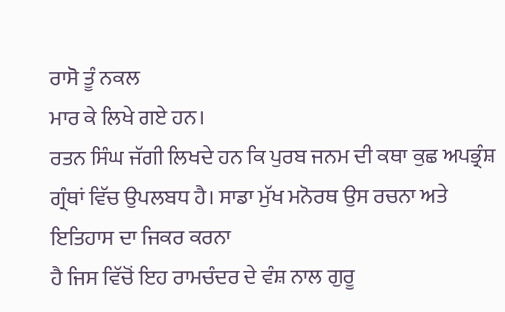ਰਾਸੋ ਤੂੰ ਨਕਲ
ਮਾਰ ਕੇ ਲਿਖੇ ਗਏ ਹਨ।
ਰਤਨ ਸਿੰਘ ਜੱਗੀ ਲਿਖਦੇ ਹਨ ਕਿ ਪੁਰਬ ਜਨਮ ਦੀ ਕਥਾ ਕੁਛ ਅਪਭ੍ਰੰਸ਼
ਗ੍ਰੰਥਾਂ ਵਿੱਚ ਉਪਲਬਧ ਹੈ। ਸਾਡਾ ਮੁੱਖ ਮਨੋਰਥ ਉਸ ਰਚਨਾ ਅਤੇ ਇਤਿਹਾਸ ਦਾ ਜਿਕਰ ਕਰਨਾ
ਹੈ ਜਿਸ ਵਿੱਚੋਂ ਇਹ ਰਾਮਚੰਦਰ ਦੇ ਵੰਸ਼ ਨਾਲ ਗੁਰੂ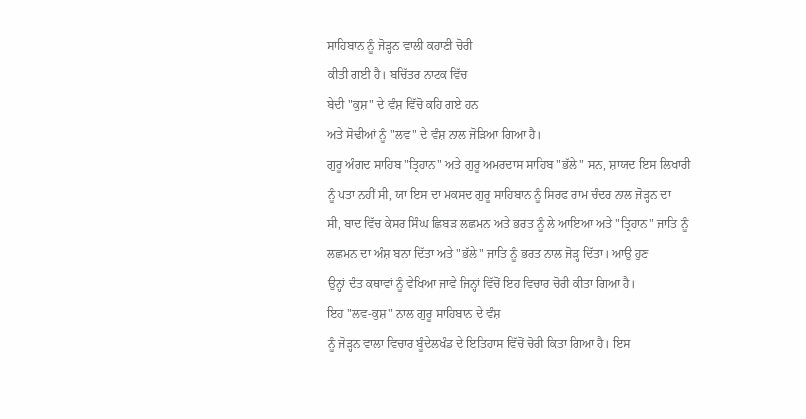ਸਾਹਿਬਾਨ ਨੂੰ ਜੋੜ੍ਹਨ ਵਾਲੀ ਕਹਾਣੀ ਚੋਰੀ
ਕੀਤੀ ਗਈ ਹੈ। ਬਚਿੱਤਰ ਨਾਟਕ ਵਿੱਚ
ਬੇਦੀ "ਕੁਸ਼" ਦੇ ਵੰਸ਼ ਵਿੱਚੋ ਕਹਿ ਗਏ ਹਨ
ਅਤੇ ਸੋਢੀਆਂ ਨੂੰ "ਲਵ" ਦੇ ਵੰਸ਼ ਨਾਲ ਜੋੜਿਆ ਗਿਆ ਹੈ।
ਗੁਰੂ ਅੰਗਦ ਸਾਹਿਬ "ਤ੍ਰਿਹਾਨ" ਅਤੇ ਗੁਰੂ ਅਮਰਦਾਸ ਸਾਹਿਬ "ਭੱਲੇ" ਸਨ, ਸ਼ਾਯਦ ਇਸ ਲਿਖਾਰੀ
ਨੂੰ ਪਤਾ ਨਹੀਂ ਸੀ, ਯਾ ਇਸ ਦਾ ਮਕਸਦ ਗੁਰੂ ਸਾਹਿਬਾਨ ਨੂੰ ਸਿਰਫ ਰਾਮ ਚੰਦਰ ਨਾਲ ਜੋੜ੍ਹਨ ਦਾ
ਸੀ, ਬਾਦ ਵਿੱਚ ਕੇਸਰ ਸਿੰਘ ਛਿਬੜ ਲਛਮਨ ਅਤੇ ਭਰਤ ਨੂੰ ਲੇ ਆਇਆ ਅਤੇ "ਤ੍ਰਿਹਾਨ" ਜਾਤਿ ਨੂੰ
ਲਛਮਨ ਦਾ ਅੰਸ਼ ਬਨਾ ਦਿੱਤਾ ਅਤੇ "ਭੱਲੇ" ਜਾਤਿ ਨੂੰ ਭਰਤ ਨਾਲ ਜੋੜ੍ਹ ਦਿੱਤਾ। ਆਉ ਹੁਣ
ਉਨ੍ਹਾਂ ਦੰਤ ਕਥਾਵਾਂ ਨੂੰ ਵੇਖਿਆ ਜਾਵੇ ਜਿਨ੍ਹਾਂ ਵਿੱਚੋਂ ਇਹ ਵਿਚਾਰ ਚੋਰੀ ਕੀਤਾ ਗਿਆ ਹੈ।
ਇਹ "ਲਵ-ਕੁਸ਼" ਨਾਲ ਗੁਰੂ ਸਾਹਿਬਾਨ ਦੇ ਵੰਸ਼
ਨੂੰ ਜੋੜ੍ਹਨ ਵਾਲਾ ਵਿਚਾਰ ਬੂੰਦੇਲਖੰਡ ਦੇ ਇਤਿਹਾਸ ਵਿੱਚੋਂ ਚੋਰੀ ਕਿਤਾ ਗਿਆ ਹੈ। ਇਸ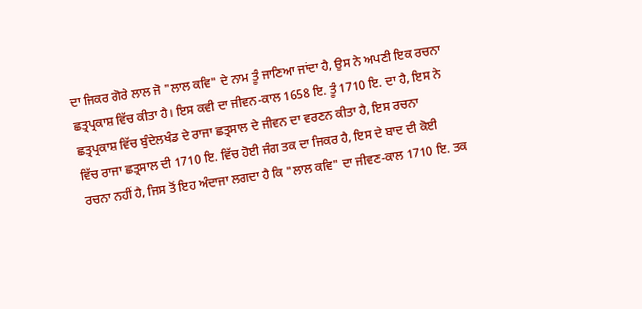ਦਾ ਜਿਕਰ ਗੋਰੇ ਲਾਲ ਜੋ "ਲਾਲ ਕਵਿ" ਦੇ ਨਾਮ ਤੂੰ ਜਾਣਿਆ ਜਾਂਦਾ ਹੈ, ਉਸ ਨੇ ਅਪਣੀ ਇਕ ਰਚਨਾ
ਛਤ੍ਰਪ੍ਰਕਾਸ਼ ਵਿੱਚ ਕੀਤਾ ਹੈ। ਇਸ ਕਵੀ ਦਾ ਜੀਵਨ-ਕਾਲ 1658 ਇ. ਤੂੰ 1710 ਇ. ਦਾ ਹੈ, ਇਸ ਨੇ
ਛਤ੍ਰਪ੍ਰਕਾਸ਼ ਵਿੱਚ ਬੁੰਦੇਲਖੰਡ ਦੇ ਰਾਜਾ ਛਤ੍ਰਸਾਲ ਦੇ ਜੀਵਨ ਦਾ ਵਰਣਨ ਕੀਤਾ ਹੈ, ਇਸ ਰਚਨਾ
ਵਿੱਚ ਰਾਜਾ ਛਤ੍ਰਸਾਲ ਦੀ 1710 ਇ. ਵਿੱਚ ਹੋਈ ਜੰਗ ਤਕ ਦਾ ਜਿਕਰ ਹੈ, ਇਸ ਦੇ ਬਾਦ ਦੀ ਕੋਈ
ਰਚਨਾ ਨਹੀਂ ਹੈ, ਜਿਸ ਤੋਂ ਇਹ ਅੰਦਾਜਾ ਲਗਦਾ ਹੈ ਕਿ "ਲਾਲ ਕਵਿ" ਦਾ ਜੀਵਣ-ਕਾਲ 1710 ਇ. ਤਕ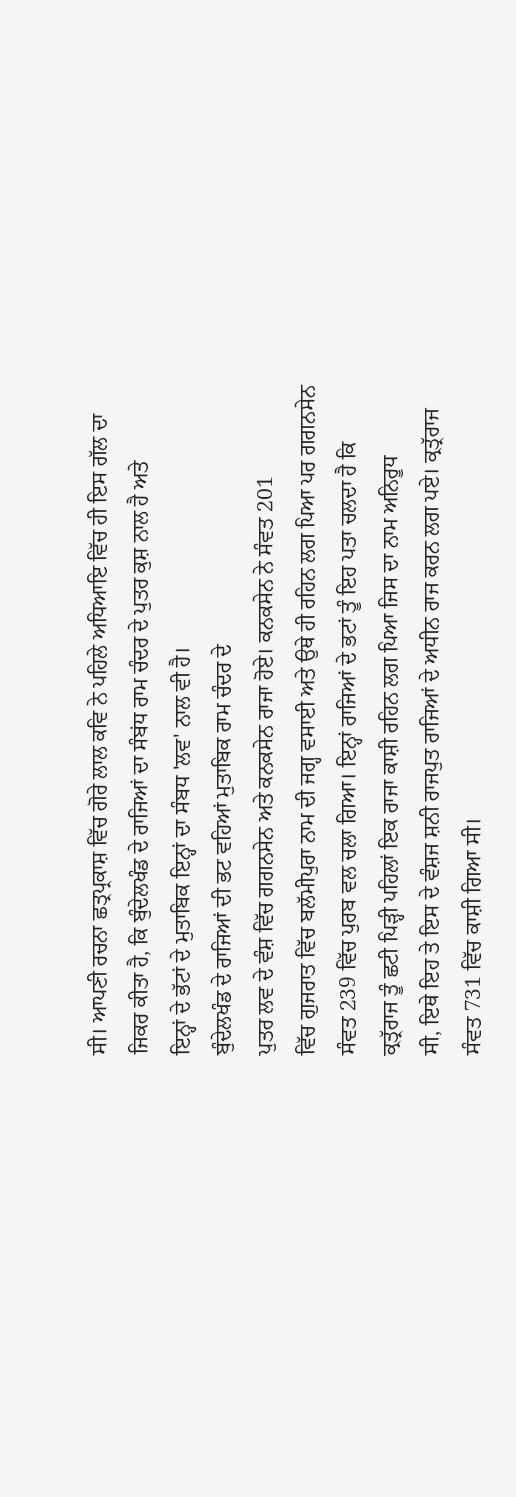ਸੀ। ਆਪਣੀ ਰਚਨਾ ਛਤ੍ਰਪ੍ਰਕਾਸ਼ ਵਿੱਚ ਗੋਰੇ ਲਾਲ ਕਵਿ ਨੇ ਪਹਿਲੇ ਅਧਿਆਇ ਵਿੱਚ ਹੀ ਇਸ ਗੱਲ ਦਾ
ਜਿਕਰ ਕੀਤਾ ਹੈ, ਕਿ ਬੁੰਦੇਲਖੰਡ ਦੇ ਰਾਜਿਆਂ ਦਾ ਸੰਬਂਧ ਰਾਮ ਚੰਦਰ ਦੇ ਪੁਤਰ ਕੁਸ਼ ਨਾਲ ਹੈ ਅਤੇ
ਇਨ੍ਹਾਂ ਦੇ ਭੱਟਾਂ ਦੇ ਮੁਤਾਬਿਕ ਇਨ੍ਹਾਂ ਦਾ ਸੰਬਧ 'ਲਵ' ਨਾਲ ਵੀ ਹੈ।
ਬੁੰਦੇਲਖੰਡ ਦੇ ਰਾਜਿਆਂ ਦੀ ਭਟ ਵਹਿਆਂ ਮੁਤਾਬਿਕ ਰਾਮ ਚੰਦਰ ਦੇ
ਪੁਤਰ ਲਵ ਦੇ ਵੰਸ਼ ਵਿੱਚ ਗਗਨਸੇਨ ਅਤੇ ਕਨਕਸੇਨ ਰਾਜਾ ਹੋਏ। ਕਨਕਸੇਨ ਨੇ ਸੰਵਤ 201
ਵਿੱਚ ਗੁਜਰਾਤ ਵਿੱਚ ਬਲੱਮੀਪੁਰਾ ਨਾਮ ਦੀ ਜਗ੍ਹ ਵਸਾਈ ਅਤੇ ਉਥੇ ਹੀ ਰਹਿਨ ਲਗ ਪਿਆ ਪਰ ਗਗਨਸੇਨ
ਸੰਵਤ 239 ਵਿੱਚ ਪੁਰਬ ਵਲ ਚਲਾ ਗਿਆ। ਇਨ੍ਹਾਂ ਰਾਜਿਆਂ ਦੇ ਭਟਾਂ ਤੂੰ ਇਹ ਪਤਾ ਚਲਦਾ ਹੈ ਕਿ
ਕ੍ਰਤ੍ਰੱਰਾਜ ਤੂੰ ਛਟੀ ਪਿੜ੍ਹੀ ਪਹਿਲਾਂ ਇਕ ਰਾਜਾ ਕਾਸ਼ੀ ਰਹਿਨ ਲਗ ਪਿਆ ਜਿਸ ਦਾ ਨਾਮ ਅਨਿਰੂਧ
ਸੀ, ਇਥੇ ਇਹ ਤੇ ਇਸ ਦੇ ਵੰਸ਼ਜ ਸ਼ਨੀ ਰਾਜਪੁਤ ਰਾਜਿਆਂ ਦੇ ਅਧੀਨ ਰਾਜ ਕਰਨ ਲਗ ਪਏ। ਕ੍ਰਤ੍ਰੱਰਾਜ
ਸੰਵਤ 731 ਵਿੱਚ ਕਾਸ਼ੀ ਗਿਆ ਸੀ।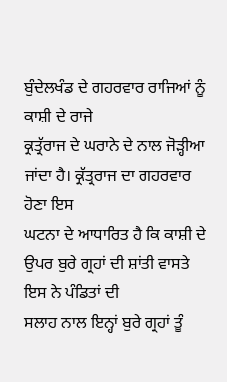ਬੁੰਦੇਲਖੰਡ ਦੇ ਗਹਰਵਾਰ ਰਾਜਿਆਂ ਨੂੰ ਕਾਸ਼ੀ ਦੇ ਰਾਜੇ
ਕ੍ਰਤ੍ਰੱਰਾਜ ਦੇ ਘਰਾਨੇ ਦੇ ਨਾਲ ਜੋੜ੍ਹੀਆ ਜਾਂਦਾ ਹੈ। ਕ੍ਰੱਤ੍ਰਰਾਜ ਦਾ ਗਹਰਵਾਰ ਹੋਣਾ ਇਸ
ਘਟਨਾ ਦੇ ਆਧਾਰਿਤ ਹੈ ਕਿ ਕਾਸ਼ੀ ਦੇ ਉਪਰ ਬੁਰੇ ਗ੍ਰਹਾਂ ਦੀ ਸ਼ਾਂਤੀ ਵਾਸਤੇ ਇਸ ਨੇ ਪੰਡਿਤਾਂ ਦੀ
ਸਲਾਹ ਨਾਲ ਇਨ੍ਹਾਂ ਬੁਰੇ ਗ੍ਰਹਾਂ ਤੂੰ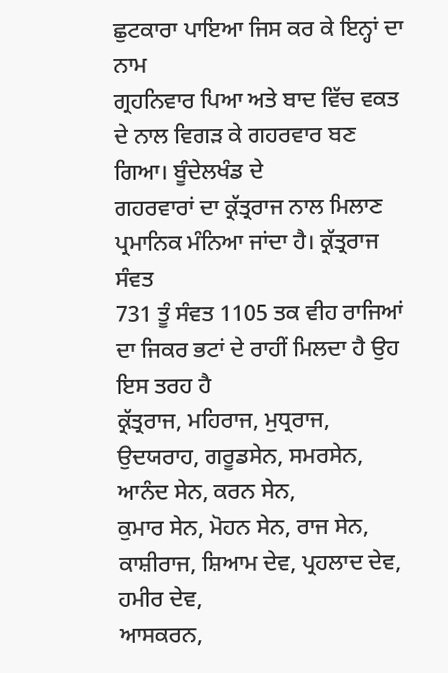ਛੁਟਕਾਰਾ ਪਾਇਆ ਜਿਸ ਕਰ ਕੇ ਇਨ੍ਹਾਂ ਦਾ ਨਾਮ
ਗ੍ਰਹਨਿਵਾਰ ਪਿਆ ਅਤੇ ਬਾਦ ਵਿੱਚ ਵਕਤ ਦੇ ਨਾਲ ਵਿਗੜ ਕੇ ਗਹਰਵਾਰ ਬਣ ਗਿਆ। ਬੂੰਦੇਲਖੰਡ ਦੇ
ਗਹਰਵਾਰਾਂ ਦਾ ਕ੍ਰੱਤ੍ਰਰਾਜ ਨਾਲ ਮਿਲਾਣ ਪ੍ਰਮਾਨਿਕ ਮੰਨਿਆ ਜਾਂਦਾ ਹੈ। ਕ੍ਰੱਤ੍ਰਰਾਜ ਸੰਵਤ
731 ਤੂੰ ਸੰਵਤ 1105 ਤਕ ਵੀਹ ਰਾਜਿਆਂ ਦਾ ਜਿਕਰ ਭਟਾਂ ਦੇ ਰਾਹੀਂ ਮਿਲਦਾ ਹੈ ਉਹ ਇਸ ਤਰਹ ਹੈ
ਕ੍ਰੱਤ੍ਰਰਾਜ, ਮਹਿਰਾਜ, ਮੁਧ੍ਰਰਾਜ, ਉਦਯਰਾਹ, ਗਰੂਡਸੇਨ, ਸਮਰਸੇਨ, ਆਨੰਦ ਸੇਨ, ਕਰਨ ਸੇਨ,
ਕੁਮਾਰ ਸੇਨ, ਮੋਹਨ ਸੇਨ, ਰਾਜ ਸੇਨ, ਕਾਸ਼ੀਰਾਜ, ਸ਼ਿਆਮ ਦੇਵ, ਪ੍ਰਹਲਾਦ ਦੇਵ, ਹਮੀਰ ਦੇਵ,
ਆਸਕਰਨ,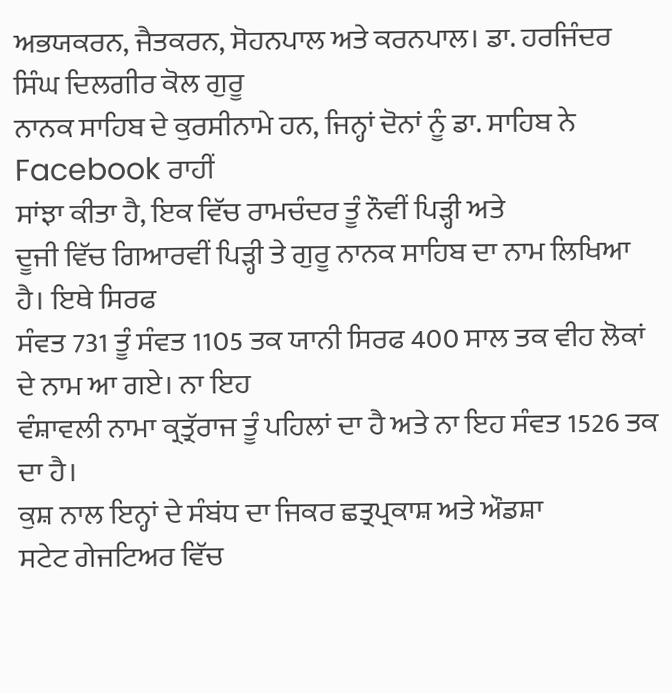ਅਭਯਕਰਨ, ਜੈਤਕਰਨ, ਸੋਹਨਪਾਲ ਅਤੇ ਕਰਨਪਾਲ। ਡਾ. ਹਰਜਿੰਦਰ ਸਿੰਘ ਦਿਲਗੀਰ ਕੋਲ ਗੁਰੂ
ਨਾਨਕ ਸਾਹਿਬ ਦੇ ਕੁਰਸੀਨਾਮੇ ਹਨ, ਜਿਨ੍ਹਾਂ ਦੋਨਾਂ ਨੂੰ ਡਾ. ਸਾਹਿਬ ਨੇ Facebook ਰਾਹੀਂ
ਸਾਂਝਾ ਕੀਤਾ ਹੈ, ਇਕ ਵਿੱਚ ਰਾਮਚੰਦਰ ਤੂੰ ਨੌਵੀਂ ਪਿੜ੍ਹੀ ਅਤੇ
ਦੂਜੀ ਵਿੱਚ ਗਿਆਰਵੀਂ ਪਿੜ੍ਹੀ ਤੇ ਗੁਰੂ ਨਾਨਕ ਸਾਹਿਬ ਦਾ ਨਾਮ ਲਿਖਿਆ ਹੈ। ਇਥੇ ਸਿਰਫ
ਸੰਵਤ 731 ਤੂੰ ਸੰਵਤ 1105 ਤਕ ਯਾਨੀ ਸਿਰਫ 400 ਸਾਲ ਤਕ ਵੀਹ ਲੋਕਾਂ ਦੇ ਨਾਮ ਆ ਗਏ। ਨਾ ਇਹ
ਵੰਸ਼ਾਵਲੀ ਨਾਮਾ ਕ੍ਰਤ੍ਰੱਰਾਜ ਤੂੰ ਪਹਿਲਾਂ ਦਾ ਹੈ ਅਤੇ ਨਾ ਇਹ ਸੰਵਤ 1526 ਤਕ ਦਾ ਹੈ।
ਕੁਸ਼ ਨਾਲ ਇਨ੍ਹਾਂ ਦੇ ਸੰਬਂਧ ਦਾ ਜਿਕਰ ਛਤ੍ਰਪ੍ਰਕਾਸ਼ ਅਤੇ ਔਡਸ਼ਾ
ਸਟੇਟ ਗੇਜਟਿਅਰ ਵਿੱਚ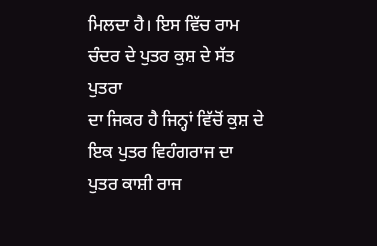ਮਿਲਦਾ ਹੈ। ਇਸ ਵਿੱਚ ਰਾਮ ਚੰਦਰ ਦੇ ਪੁਤਰ ਕੁਸ਼ ਦੇ ਸੱਤ ਪੁਤਰਾ
ਦਾ ਜਿਕਰ ਹੈ ਜਿਨ੍ਹਾਂ ਵਿੱਚੋਂ ਕੁਸ਼ ਦੇ ਇਕ ਪੁਤਰ ਵਿਹੰਗਰਾਜ ਦਾ ਪੁਤਰ ਕਾਸ਼ੀ ਰਾਜ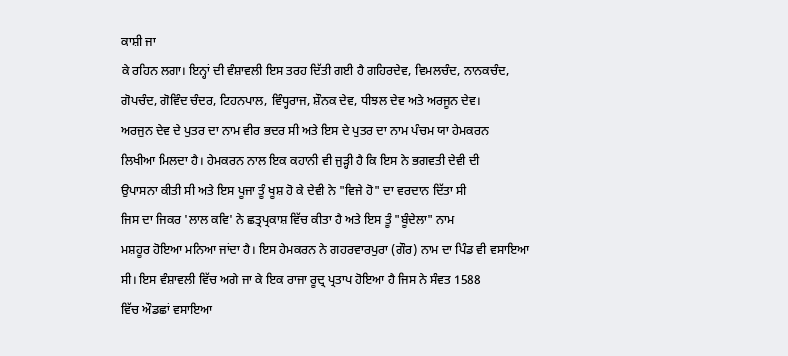ਕਾਸ਼ੀ ਜਾ
ਕੇ ਰਹਿਨ ਲਗਾ। ਇਨ੍ਹਾਂ ਦੀ ਵੰਸ਼ਾਵਲੀ ਇਸ ਤਰਹ ਦਿੱਤੀ ਗਈ ਹੈ ਗਹਿਰਦੇਵ, ਵਿਮਲਚੰਦ, ਨਾਨਕਚੰਦ,
ਗੋਪਚੰਦ, ਗੋਵਿੰਦ ਚੰਦਰ, ਟਿਹਨਪਾਲ, ਵਿੰਧ੍ਹਰਾਜ, ਸ਼ੌਨਕ ਦੇਵ, ਧੀਝਲ ਦੇਵ ਅਤੇ ਅਰਜੂਨ ਦੇਵ।
ਅਰਜੁਨ ਦੇਵ ਦੇ ਪੁਤਰ ਦਾ ਨਾਮ ਵੀਰ ਭਦਰ ਸੀ ਅਤੇ ਇਸ ਦੇ ਪੁਤਰ ਦਾ ਨਾਮ ਪੰਚਮ ਯਾ ਹੇਮਕਰਨ
ਲਿਖੀਆ ਮਿਲਦਾ ਹੈ। ਹੇਮਕਰਨ ਨਾਲ ਇਕ ਕਹਾਨੀ ਵੀ ਜੁੜ੍ਹੀ ਹੈ ਕਿ ਇਸ ਨੇ ਭਗਵਤੀ ਦੇਵੀ ਦੀ
ਉਪਾਸਨਾ ਕੀਤੀ ਸੀ ਅਤੇ ਇਸ ਪੂਜਾ ਤੂੰ ਖੂਸ਼ ਹੋ ਕੇ ਦੇਵੀ ਨੇ "ਵਿਜੇ ਹੋ" ਦਾ ਵਰਦਾਨ ਦਿੱਤਾ ਸੀ
ਜਿਸ ਦਾ ਜਿਕਰ 'ਲਾਲ ਕਵਿ' ਨੇ ਛਤ੍ਰਪ੍ਰਕਾਸ਼ ਵਿੱਚ ਕੀਤਾ ਹੈ ਅਤੇ ਇਸ ਤੂੰ "ਬੂੰਦੇਲਾ" ਨਾਮ
ਮਸ਼ਹੂਰ ਹੋਇਆ ਮਨਿਆ ਜਾਂਦਾ ਹੈ। ਇਸ ਹੇਮਕਰਨ ਨੇ ਗਹਰਵਾਰਪੁਰਾ (ਗੌਰ) ਨਾਮ ਦਾ ਪਿੰਡ ਵੀ ਵਸਾਇਆ
ਸੀ। ਇਸ ਵੰਸ਼ਾਵਲੀ ਵਿੱਚ ਅਗੇ ਜਾ ਕੇ ਇਕ ਰਾਜਾ ਰੂਦ੍ਰ ਪ੍ਰਤਾਪ ਹੋਇਆ ਹੈ ਜਿਸ ਨੇ ਸੰਵਤ 1588
ਵਿੱਚ ਔਡਛਾਂ ਵਸਾਇਆ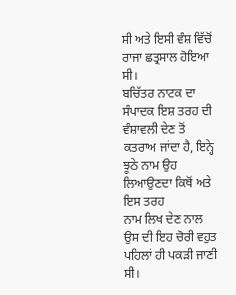ਸੀ ਅਤੇ ਇਸੀ ਵੰਸ਼ ਵਿੱਚੋਂ ਰਾਜਾ ਛਤ੍ਰਸਾਲ ਹੋਇਆ ਸੀ।
ਬਚਿੱਤਰ ਨਾਟਕ ਦਾ ਸੰਪਾਦਕ ਇਸ਼ ਤਰਹ ਦੀ
ਵੰਸ਼ਾਵਲੀ ਦੇਣ ਤੋਂ ਕਤਰਾਅ ਜਾਂਦਾ ਹੈ, ਇਨ੍ਹੇ ਝੂਠੇ ਨਾਮ ਉਹ ਲਿਆਉਣਦਾ ਕਿਥੋਂ ਅਤੇ ਇਸ ਤਰਹ
ਨਾਮ ਲਿਖ ਦੇਣ ਨਾਲ ਉਸ ਦੀ ਇਹ ਚੋਰੀ ਵਹੁਤ ਪਹਿਲਾਂ ਹੀ ਪਕੜੀ ਜਾਣੀ ਸੀ।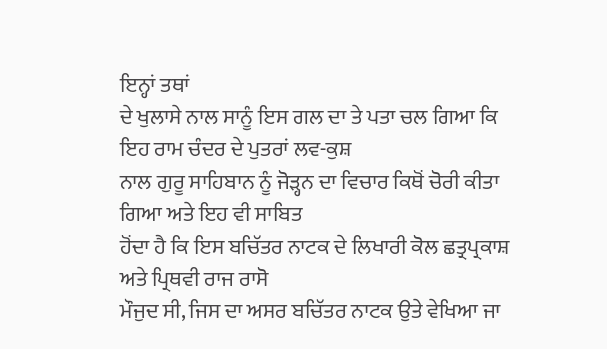ਇਨ੍ਹਾਂ ਤਥਾਂ
ਦੇ ਖੁਲਾਸੇ ਨਾਲ ਸਾਨੂੰ ਇਸ ਗਲ ਦਾ ਤੇ ਪਤਾ ਚਲ ਗਿਆ ਕਿ ਇਹ ਰਾਮ ਚੰਦਰ ਦੇ ਪੁਤਰਾਂ ਲਵ-ਕੁਸ਼
ਨਾਲ ਗੁਰੂ ਸਾਹਿਬਾਨ ਨੂੰ ਜੋੜ੍ਹਨ ਦਾ ਵਿਚਾਰ ਕਿਥੋਂ ਚੋਰੀ ਕੀਤਾ ਗਿਆ ਅਤੇ ਇਹ ਵੀ ਸਾਬਿਤ
ਹੋਂਦਾ ਹੈ ਕਿ ਇਸ ਬਚਿੱਤਰ ਨਾਟਕ ਦੇ ਲਿਖਾਰੀ ਕੋਲ ਛਤ੍ਰਪ੍ਰਕਾਸ਼ ਅਤੇ ਪ੍ਰਿਥਵੀ ਰਾਜ ਰਾਸੋ
ਮੌਜੁਦ ਸੀ, ਜਿਸ ਦਾ ਅਸਰ ਬਚਿੱਤਰ ਨਾਟਕ ਉਤੇ ਵੇਖਿਆ ਜਾ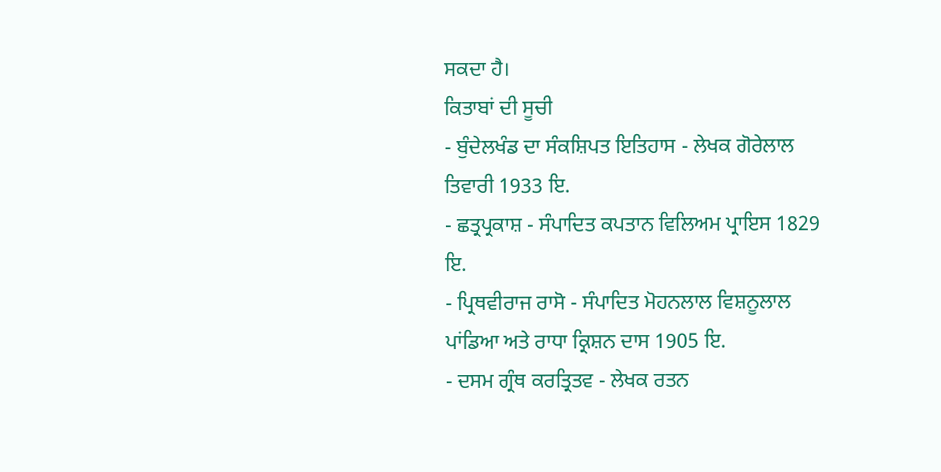ਸਕਦਾ ਹੈ।
ਕਿਤਾਬਾਂ ਦੀ ਸੂਚੀ
- ਬੁੰਦੇਲਖੰਡ ਦਾ ਸੰਕਸ਼ਿਪਤ ਇਤਿਹਾਸ - ਲੇਖਕ ਗੋਰੇਲਾਲ
ਤਿਵਾਰੀ 1933 ਇ.
- ਛਤ੍ਰਪ੍ਰਕਾਸ਼ - ਸੰਪਾਦਿਤ ਕਪਤਾਨ ਵਿਲਿਅਮ ਪ੍ਰਾਇਸ 1829
ਇ.
- ਪ੍ਰਿਥਵੀਰਾਜ ਰਾਸੋ - ਸੰਪਾਦਿਤ ਮੋਹਨਲਾਲ ਵਿਸ਼ਨੂਲਾਲ
ਪਾਂਡਿਆ ਅਤੇ ਰਾਧਾ ਕ੍ਰਿਸ਼ਨ ਦਾਸ 1905 ਇ.
- ਦਸਮ ਗ੍ਰੰਥ ਕਰਤ੍ਰਿਤਵ - ਲੇਖਕ ਰਤਨ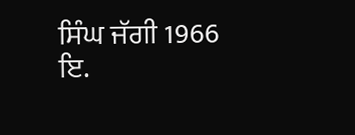ਸਿੰਘ ਜੱਗੀ 1966
ਇ.